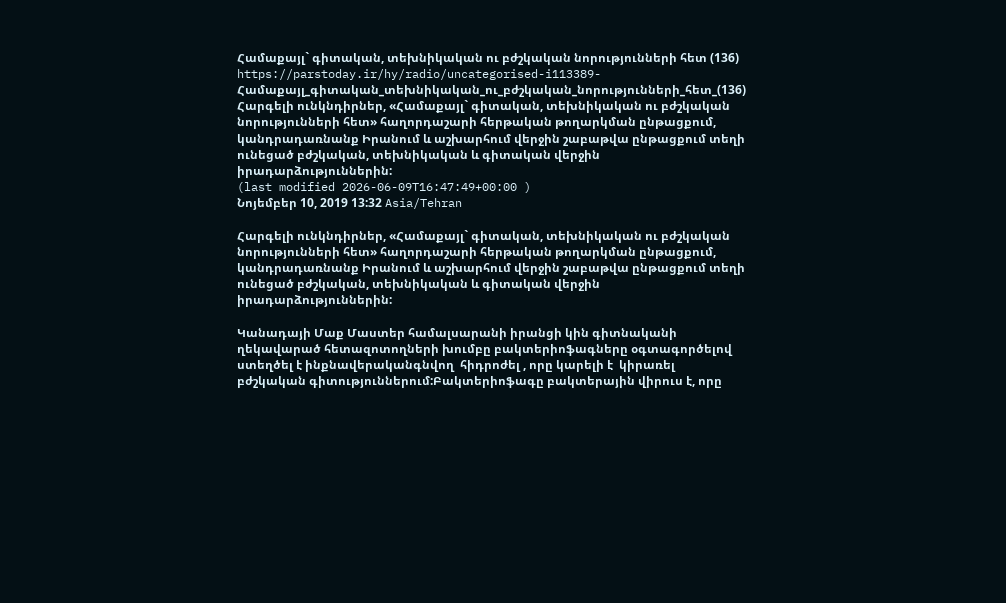Համաքայլ` գիտական, տեխնիկական ու բժշկական նորությունների հետ (136)
https://parstoday.ir/hy/radio/uncategorised-i113389-Համաքայլ_գիտական_տեխնիկական_ու_բժշկական_նորությունների_հետ_(136)
Հարգելի ունկնդիրներ, «Համաքայլ` գիտական, տեխնիկական ու բժշկական նորությունների հետ» հաղորդաշարի հերթական թողարկման ընթացքում, կանդրադառնանք Իրանում և աշխարհում վերջին շաբաթվա ընթացքում տեղի ունեցած բժշկական, տեխնիկական և գիտական վերջին իրադարձություններին:
(last modified 2026-06-09T16:47:49+00:00 )
Նոյեմբեր 10, 2019 13:32 Asia/Tehran

Հարգելի ունկնդիրներ, «Համաքայլ` գիտական, տեխնիկական ու բժշկական նորությունների հետ» հաղորդաշարի հերթական թողարկման ընթացքում, կանդրադառնանք Իրանում և աշխարհում վերջին շաբաթվա ընթացքում տեղի ունեցած բժշկական, տեխնիկական և գիտական վերջին իրադարձություններին:

Կանադայի Մաք Մաստեր համալսարանի իրանցի կին գիտնականի  ղեկավարած հետազոտողների խումբը բակտերիոֆագները օգտագործելով ստեղծել է ինքնավերականգնվող  հիդրոժել , որը կարելի է  կիրառել  բժշկական գիտություններում:Բակտերիոֆագը բակտերային վիրուս է, որը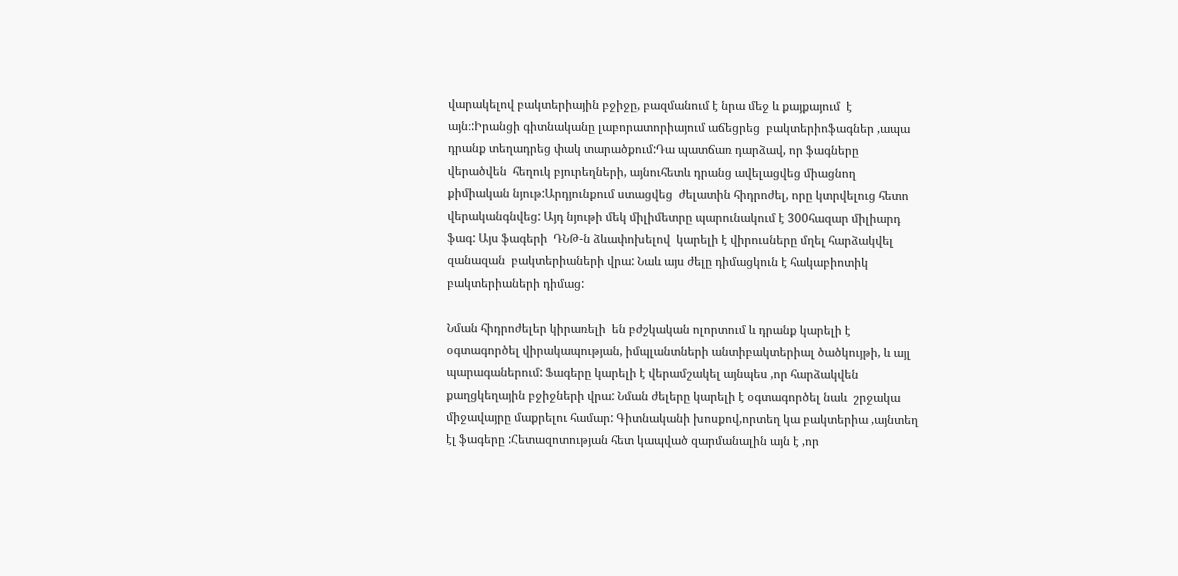վարակելով բակտերիային բջիջը, բազմանում է նրա մեջ և քայքայում  է այն։:Իրանցի գիտնականը լաբորատորիայում աճեցրեց  բակտերիոֆագներ ,ապա դրանք տեղադրեց փակ տարածքում:Դա պատճառ դարձավ, որ ֆագները վերածվեն  հեղուկ բյուրեղների, այնուհետև դրանց ավելացվեց միացնող  քիմիական նյութ:Արդյունքում ստացվեց  ժելատին հիդրոժել, որը կտրվելուց հետո վերականգնվեց: Այդ նյութի մեկ միլիմետրը պարունակում է 300հազար միլիարդ ֆագ: Այս ֆագերի  ԴՆԹ-ն ձևափոխելով  կարելի է վիրուսները մղել հարձակվել զանազան  բակտերիաների վրա: Նաև այս ժելը դիմացկուն է հակաբիոտիկ բակտերիաների դիմաց:

Նման հիդրոժելեր կիրառելի  են բժշկական ոլորտում և դրանք կարելի է օգտագործել վիրակապության, իմպլանտների անտիբակտերիալ ծածկույթի, և այլ պարագաներում: Ֆագերը կարելի է վերամշակել այնպես ,որ հարձակվեն քաղցկեղային բջիջների վրա: Նման ժելերը կարելի է օգտագործել նաև  շրջակա միջավայրը մաքրելու համար: Գիտնականի խոսքով,որտեղ կա բակտերիա ,այնտեղ էլ ֆագերը :Հետազոտության հետ կապված զարմանալին այն է ,որ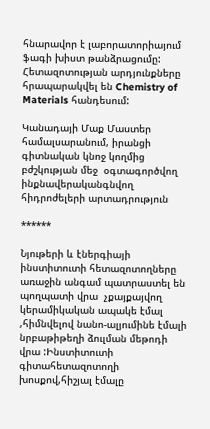հնարավոր է լաբորատորիայում ֆագի խիստ թանձրացումը: Հետազոտության արդյունքները հրապարակվել են Chemistry of Materials հանդեսում:

Կանադայի Մաք Մաստեր համալսարանում, իրանցի գիտնական կնոջ կողմից  բժշկության մեջ  օգտագործվող ինքնավերականգնվող  հիդրոժելերի արտադրություն

******

Նյութերի և էներգիայի ինստիտուտի հետազոտողները առաջին անգամ պատրաստել են պողպատի վրա  չքայքայվող  կերամիկական ապակե էմալ ,հիմնվելով նանո-ալյումինե էմալի  նրբաթիթեղի ձուլման մեթոդի վրա :Ինստիտուտի գիտահետազոտողի խոսքով,հիշյալ էմալը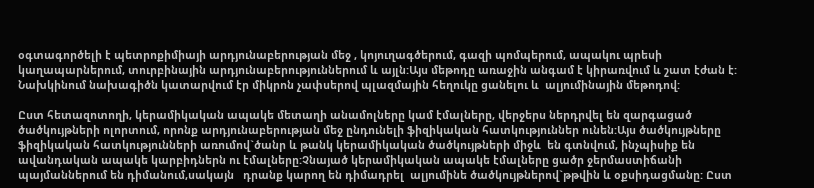օգտագործելի է պետրոքիմիայի արդյունաբերության մեջ , կոյուղագծերում, գազի պոմպերում, ապակու պրեսի  կաղապարներում, տուրբինային արդյունաբերություններում և այլն:Այս մեթոդը առաջին անգամ է կիրառվում և շատ էժան է: Նախկինում նախագիծն կատարվում էր միկրոն չափսերով պլազմային հեղուկը ցանելու և  ալյումինային մեթոդով:

Ըստ հետազոտողի, կերամիկական ապակե մետաղի անամոլները կամ էմալները, վերջերս ներդրվել են զարգացած ծածկույթների ոլորտում, որոնք արդյունաբերության մեջ ընդունելի ֆիզիկական հատկություններ ունեն:Այս ծածկույթները ֆիզիկական հատկությունների առումով`ծանր և թանկ կերամիկական ծածկույթների միջև  են գտնվում, ինչպիսիք են ավանդական ապակե կարբիդներն ու էմալները:Չնայած կերամիկական ապակե էմալները ցածր ջերմաստիճանի պայմաններում են դիմանում,սակայն   դրանք կարող են դիմադրել  ալյումինե ծածկույթներով`թթվին և օքսիդացմանը: Ըստ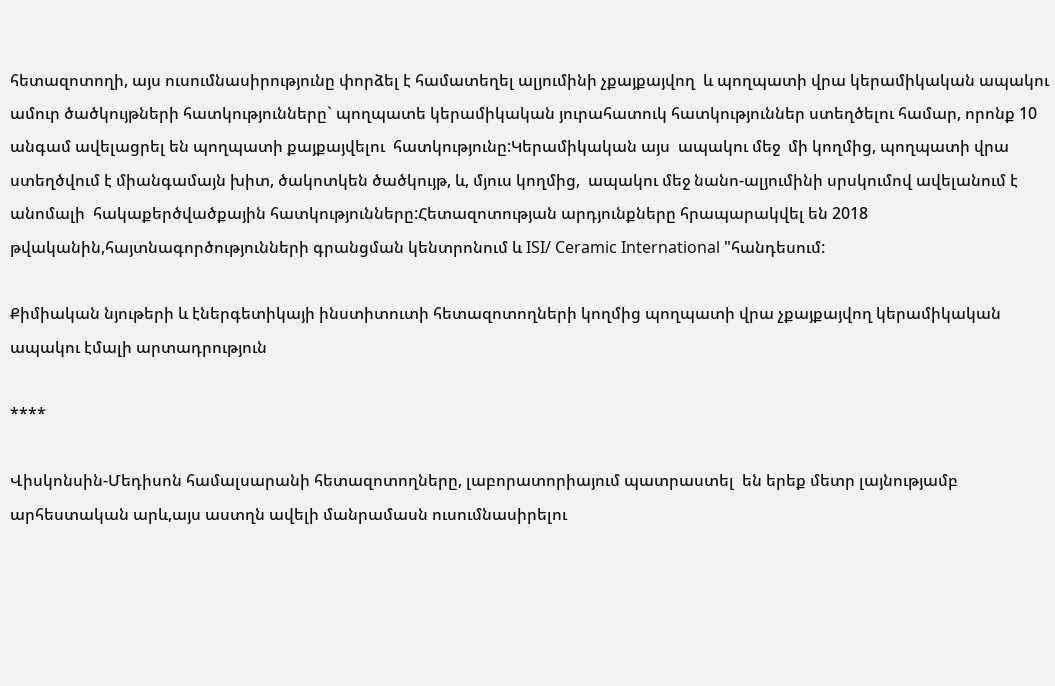հետազոտողի, այս ուսումնասիրությունը փորձել է համատեղել ալյումինի չքայքայվող  և պողպատի վրա կերամիկական ապակու ամուր ծածկույթների հատկությունները` պողպատե կերամիկական յուրահատուկ հատկություններ ստեղծելու համար, որոնք 10 անգամ ավելացրել են պողպատի քայքայվելու  հատկությունը:Կերամիկական այս  ապակու մեջ  մի կողմից, պողպատի վրա ստեղծվում է միանգամայն խիտ, ծակոտկեն ծածկույթ, և, մյուս կողմից,  ապակու մեջ նանո-ալյումինի սրսկումով ավելանում է անոմալի  հակաքերծվածքային հատկությունները:Հետազոտության արդյունքները հրապարակվել են 2018 թվականին,հայտնագործությունների գրանցման կենտրոնում և ISI/ Ceramic International "հանդեսում:

Քիմիական նյութերի և էներգետիկայի ինստիտուտի հետազոտողների կողմից պողպատի վրա չքայքայվող կերամիկական ապակու էմալի արտադրություն

****

Վիսկոնսին-Մեդիսոն համալսարանի հետազոտողները, լաբորատորիայում պատրաստել  են երեք մետր լայնությամբ արհեստական արև,այս աստղն ավելի մանրամասն ուսումնասիրելու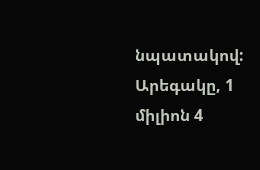նպատակով: Արեգակը, 1 միլիոն 4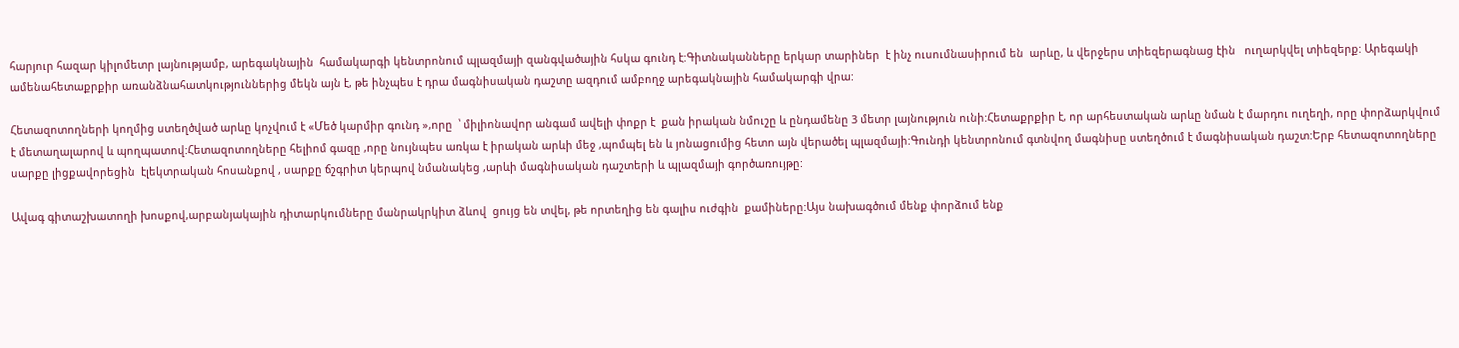հարյուր հազար կիլոմետր լայնությամբ, արեգակնային  համակարգի կենտրոնում պլազմայի զանգվածային հսկա գունդ է:Գիտնականները երկար տարիներ  է ինչ ուսումնասիրում են  արևը, և վերջերս տիեզերագնաց էին   ուղարկվել տիեզերք: Արեգակի ամենահետաքրքիր առանձնահատկություններից մեկն այն է, թե ինչպես է դրա մագնիսական դաշտը ազդում ամբողջ արեգակնային համակարգի վրա:

Հետազոտողների կողմից ստեղծված արևը կոչվում է «Մեծ կարմիր գունդ »,որը  ՝ միլիոնավոր անգամ ավելի փոքր է  քան իրական նմուշը և ընդամենը 3 մետր լայնություն ունի:Հետաքրքիր է, որ արհեստական արևը նման է մարդու ուղեղի, որը փորձարկվում է մետաղալարով և պողպատով:Հետազոտողները հելիոմ գազը ,որը նույնպես առկա է իրական արևի մեջ ,պոմպել են և յոնացումից հետո այն վերածել պլազմայի:Գունդի կենտրոնում գտնվող մագնիսը ստեղծում է մագնիսական դաշտ:Երբ հետազոտողները սարքը լիցքավորեցին  էլեկտրական հոսանքով , սարքը ճշգրիտ կերպով նմանակեց ,արևի մագնիսական դաշտերի և պլազմայի գործառույթը:

Ավագ գիտաշխատողի խոսքով,արբանյակային դիտարկումները մանրակրկիտ ձևով  ցույց են տվել, թե որտեղից են գալիս ուժգին  քամիները:Այս նախագծում մենք փորձում ենք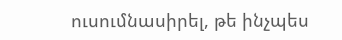ուսումնասիրել, թե ինչպես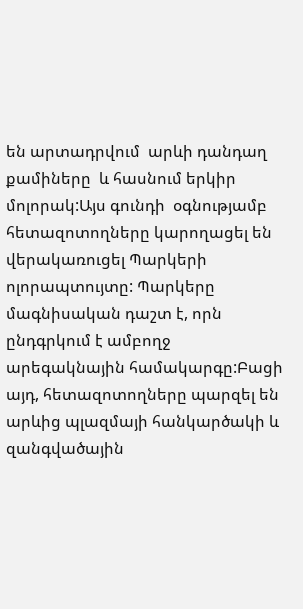են արտադրվում  արևի դանդաղ քամիները  և հասնում երկիր մոլորակ:Այս գունդի  օգնությամբ հետազոտողները կարողացել են վերակառուցել Պարկերի ոլորապտույտը: Պարկերը մագնիսական դաշտ է, որն ընդգրկում է ամբողջ արեգակնային համակարգը:Բացի այդ, հետազոտողները պարզել են արևից պլազմայի հանկարծակի և զանգվածային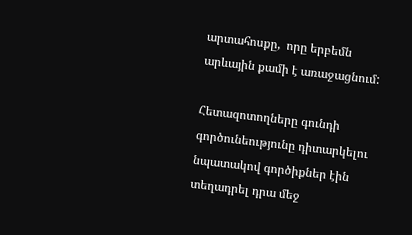արտահոսքը,  որը երբեմն արևային քամի է առաջացնում:

Հետազոտողները գունդի   գործունեությունը դիտարկելու նպատակով գործիքներ էին տեղադրել դրա մեջ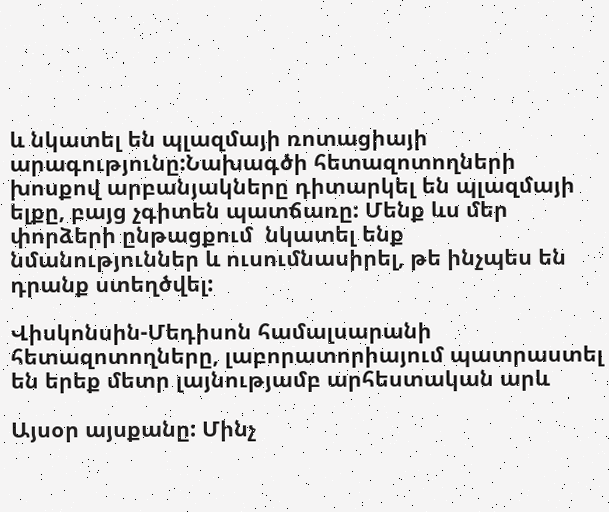և նկատել են պլազմայի ռոտացիայի արագությունը:Նախագծի հետազոտողների խոսքով արբանյակները դիտարկել են պլազմայի ելքը, բայց չգիտեն պատճառը: Մենք ևս մեր փորձերի ընթացքում  նկատել ենք  նմանություններ և ուսումնասիրել, թե ինչպես են դրանք ստեղծվել:

Վիսկոնսին-Մեդիսոն համալսարանի հետազոտողները, լաբորատորիայում պատրաստել  են երեք մետր լայնությամբ արհեստական արև

Այսօր այսքանը: Մինչ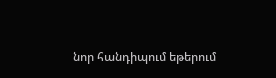նոր հանդիպում եթերում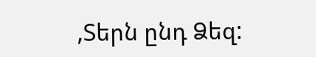,Տերն ընդ Ձեզ: